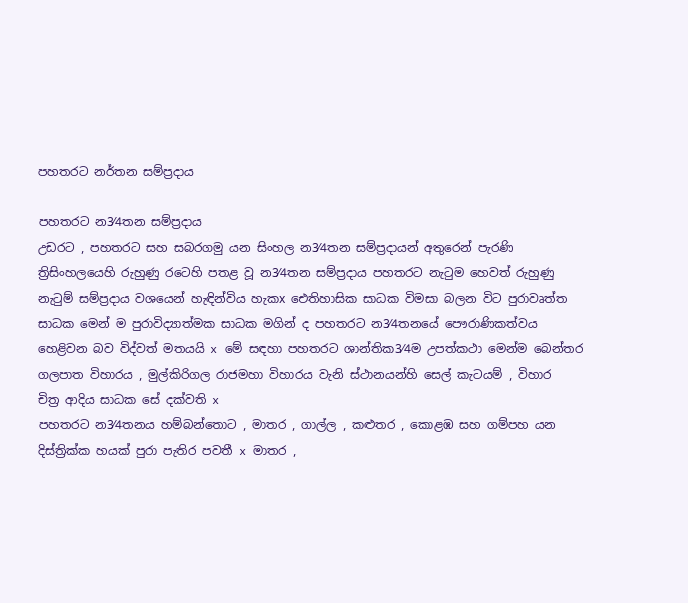පහතරට නර්තන සම්ප්‍රදාය

පහතරට න3⁄4තන සම්ප්‍රදාය
උඩරට , පහතරට සහ සබරගමු යන සිංහල න3⁄4තන සම්ප්‍රදායන් අතුරෙන් පැරණි
ත්‍රිසිංහලයෙහි රුහුණු රටෙහි පතළ වූ න3⁄4තන සම්ප්‍රදාය පහතරට නැටුම හෙවත් රුහුණු
නැටුම් සම්ප්‍රදාය වශයෙන් හැඳින්විය හැකx ඓතිහාසික සාධක විමසා බලන විට පුරාවෘත්ත
සාධක මෙන් ම පුරාවිද්‍යාත්මක සාධක මගින් ද පහතරට න3⁄4තනයේ පෞරාණිකත්වය
හෙළිවන බව විද්වත් මතයයි x මේ සඳහා පහතරට ශාන්තික3⁄4ම උපත්කථා මෙන්ම බෙන්තර
ගලපාත විහාරය , මුල්කිරිගල රාජමහා විහාරය වැනි ස්ථානයන්හි සෙල් කැටයම් , විහාර
චිත්‍ර ආදිය සාධක සේ දක්වති x
පහතරට න3⁄4තනය හම්බන්තොට , මාතර , ගාල්ල , කළුතර , කොළඹ සහ ගම්පහ යන
දිස්ත්‍රික්ක හයක් පුරා පැතිර පවතී x මාතර ,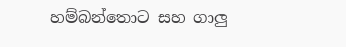හම්බන්තොට සහ ගාලු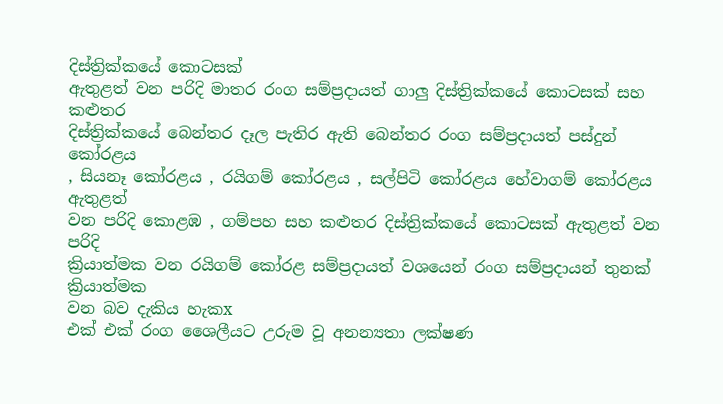දිස්ත්‍රික්කයේ කොටසක්
ඇතුළත් වන පරිදි මාතර රංග සම්ප්‍රදායත් ගාලු දිස්ත්‍රික්කයේ කොටසක් සහ කළුතර
දිස්ත්‍රික්කයේ බෙන්තර දෑල පැතිර ඇති බෙන්තර රංග සම්ප්‍රදායත් පස්දුන් කෝරළය
, සියනෑ කෝරළය , රයිගම් කෝරළය , සල්පිටි කෝරළය හේවාගම් කෝරළය ඇතුළත්
වන පරිදි කොළඹ , ගම්පහ සහ කළුතර දිස්ත්‍රික්කයේ කොටසක් ඇතුළත් වන පරිදි
ක්‍රියාත්මක වන රයිගම් කෝරළ සම්ප්‍රදායත් වශයෙන් රංග සම්ප්‍රදායන් තුනක් ක්‍රියාත්මක
වන බව දැකිය හැකx
එක් එක් රංග ශෛලීයට උරුම වූ අනන්‍යතා ලක්ෂණ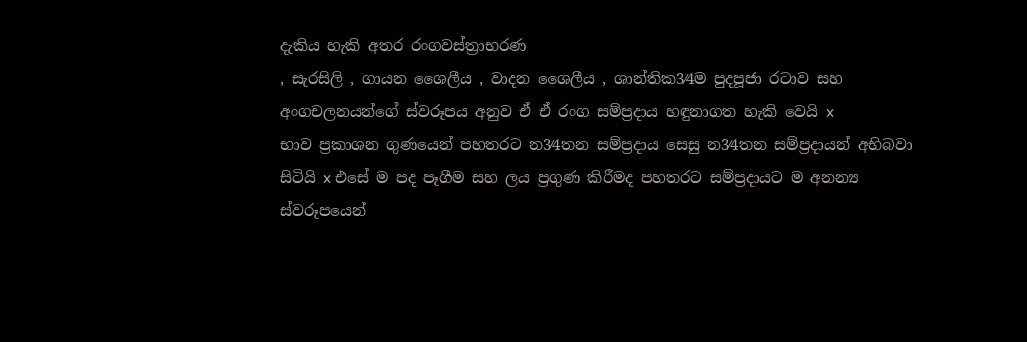දැකිය හැකි අතර රංගවස්ත්‍රාභරණ
, සැරසිලි , ගායන ශෛලීය , වාදන ශෛලීය , ශාන්තික3⁄4ම පුදපූජා රටාව සහ
අංගචලනයන්ගේ ස්වරූපය අනුව ඒ ඒ රංග සම්ප්‍රදාය හඳුනාගත හැකි වෙයි x
භාව ප්‍රකාශන ගුණයෙන් පහතරට න3⁄4තන සම්ප්‍රදාය සෙසු න3⁄4තන සම්ප්‍රදායන් අභිබවා
සිටියි x එසේ ම පද පෑගීම සහ ලය ප්‍රගුණ කිරීමද පහතරට සම්ප්‍රදායට ම අනන්‍ය
ස්වරූපයෙන්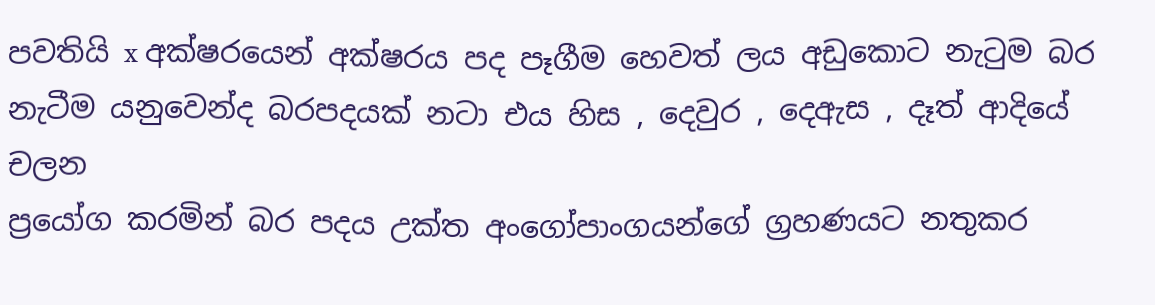පවතියි x අක්ෂරයෙන් අක්ෂරය පද පෑගීම හෙවත් ලය අඩුකොට නැටුම බර
නැටීම යනුවෙන්ද බරපදයක් නටා එය හිස , දෙවුර , දෙඇස , දෑත් ආදියේ චලන
ප්‍රයෝග කරමින් බර පදය උක්ත අංගෝපාංගයන්ගේ ග්‍රහණයට නතුකර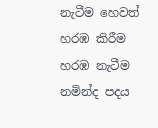නැටීම හෙවත්
හරඹ කිරීම හරඹ නැටීම නමින්ද පදය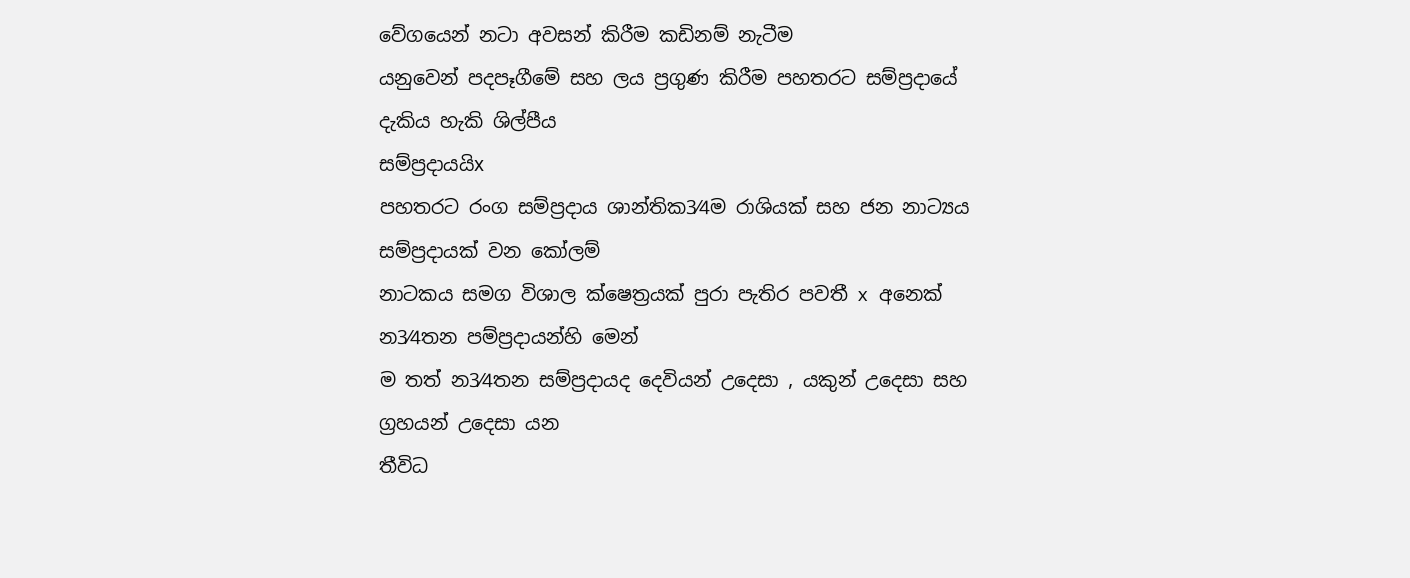වේගයෙන් නටා අවසන් කිරීම කඩිනම් නැටීම
යනුවෙන් පදපෑගීමේ සහ ලය ප්‍රගුණ කිරීම පහතරට සම්ප්‍රදායේ දැකිය හැකි ශිල්පීය
සම්ප්‍රදායයිx
පහතරට රංග සම්ප්‍රදාය ශාන්තික3⁄4ම රාශියක් සහ ජන නාට්‍යය සම්ප්‍රදායක් වන කෝලම්
නාටකය සමග විශාල ක්ෂෙත්‍රයක් පුරා පැතිර පවතී x අනෙක් න3⁄4තන පම්ප්‍රදායන්හි මෙන්
ම තත් න3⁄4තන සම්ප්‍රදායද දෙවියන් උදෙසා , යකුන් උදෙසා සහ ග්‍රහයන් උදෙසා යන
තීවිධ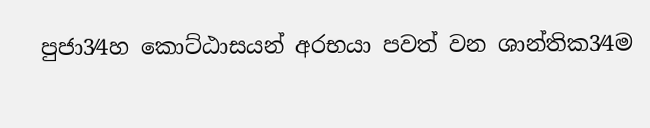පුජා3⁄4හ කොට්ඨාසයන් අරභයා පවත් වන ශාන්තික3⁄4ම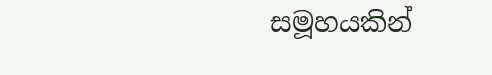සමූහයකින්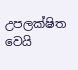උපලක්ෂිත වෙයි